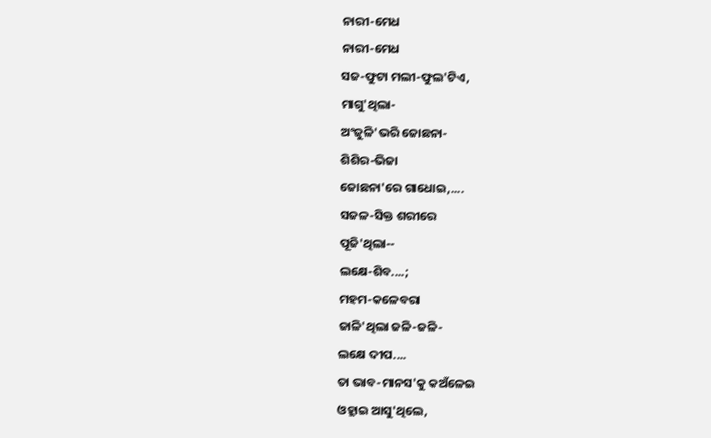ନାରୀ-ମେଧ
ନାରୀ-ମେଧ
ସଜ-ଫୁଟା ମଲୀ-ଫୁଲ'ଟିଏ,
ମାଗୁ'ଥିଲା-
ଅଂଜୁଳି'ଭରି ଜୋଛନା-
ଶିଶିର-ଭିଜା
ଜୋଛନା'ରେ ଗାଧୋଇ,....
ସଜଳ-ସିକ୍ତ ଶରୀରେ
ପୂଜି'ଥିଲା--
ଲକ୍ଷେ-ଶିବ....;
ମହମ-କଳେବରା
ଜାଳି'ଥିଲା ଜଳି-ଜଳି-
ଲକ୍ଷେ ଦୀପ....
ତା ଭାବ-ମାନସ'କୁ କଅଁଳେଇ
ଓହ୍ଲାଇ ଆସୁ'ଥିଲେ,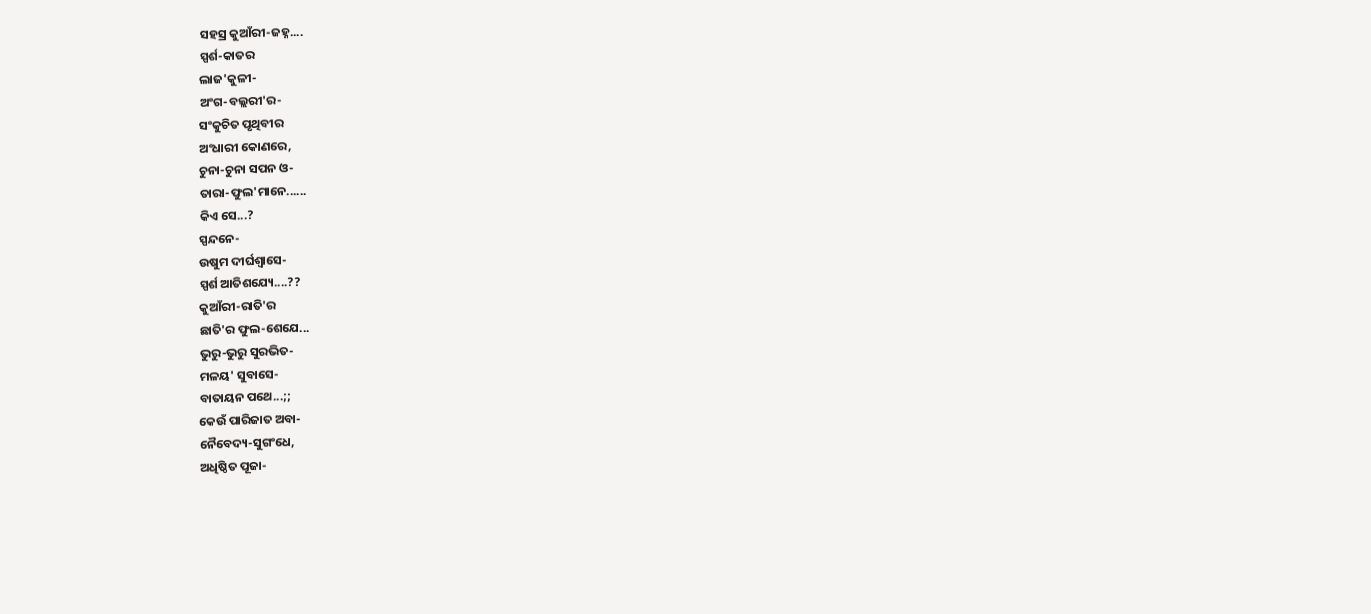ସହସ୍ର କୁଆଁରୀ-ଜହ୍ନ....
ସ୍ପର୍ଶ-କାତର
ଲାଜ'କୁଳୀ-
ଅଂଗ-ବଲ୍ଲରୀ'ର-
ସଂକୁଚିତ ପୃଥିବୀର
ଅଂଧାରୀ କୋଣରେ,
ଚୁନା-ଚୁନା ସପନ ଓ-
ତାରା-ଫୁଲ'ମାନେ......
କିଏ ସେ...?
ସ୍ପନ୍ଦନେ-
ଉଷୁମ ଦୀର୍ଘଶ୍ବାସେ-
ସ୍ପର୍ଶ ଆତିଶଯ୍ୟେ....??
କୁଆଁରୀ-ରାତି'ର
ଛାତି'ର ଫୁଲ-ଶେଯେ...
ଭୁରୁ-ଭୁରୁ ସୁରଭିତ-
ମଳୟ' ସୁବାସେ-
ବାତାୟନ ପଥେ...;;
କେଉଁ ପାରିଜାତ ଅବା-
ନୈବେଦ୍ୟ-ସୁଗଂଧେ,
ଅଧିଷ୍ଠିତ ପୂଜା-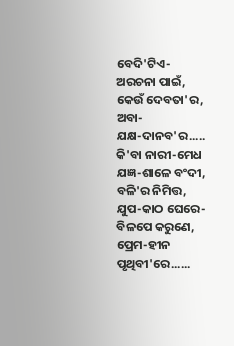ବେଦି'ଟିଏ-
ଅରଚନା ପାଇଁ,
କେଉଁ ଦେବତା'ର, ଅବା-
ଯକ୍ଷ-ଦାନବ'ର.....
କି'ବା ନାରୀ-ମେଧ
ଯଜ୍ଞ-ଶାଳେ ବଂଦୀ,
ବଳି'ର ନିମିତ୍ତ,
ଯୁପ-କାଠ ଘେରେ-
ବିଳପେ କରୁଣେ,
ପ୍ରେମ-ହୀନ ପୃଥିବୀ'ରେ......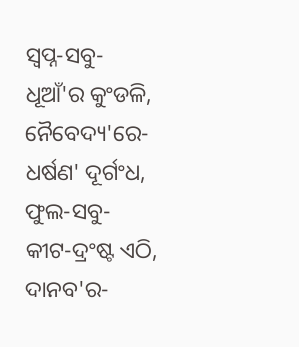ସ୍ୱପ୍ନ-ସବୁ-
ଧୂଆଁ'ର କୁଂଡଳି,
ନୈବେଦ୍ୟ'ରେ-
ଧର୍ଷଣ' ଦୂର୍ଗଂଧ,
ଫୁଲ-ସବୁ-
କୀଟ-ଦ୍ରଂଷ୍ଟ ଏଠି,
ଦାନବ'ର-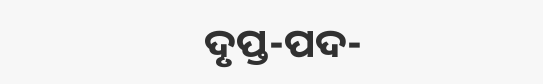ଦୃପ୍ତ-ପଦ-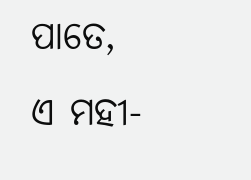ପାତେ,
ଏ ମହୀ-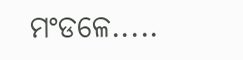ମଂଡଳେ.....